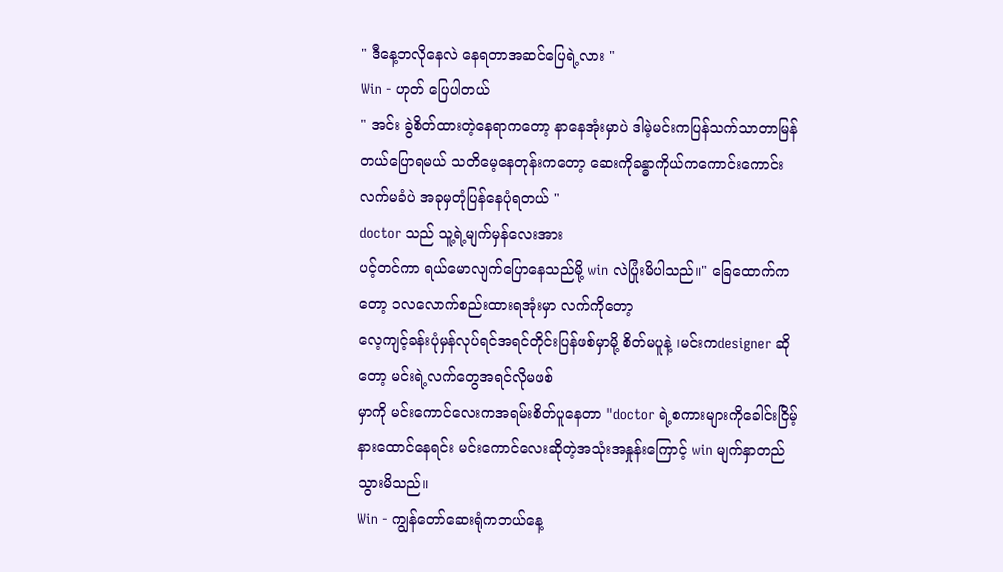" ဒီနေ့ဘလိုနေလဲ နေရတာအဆင်ပြေရဲ့လား "
Win - ဟုတ် ပြေပါတယ်
" အင်း ခွဲစိတ်ထားတဲ့နေရာကတော့ နာနေအုံးမှာပဲ ဒါမဲ့မင်းကပြန်သက်သာတာမြန်တယ်ပြောရမယ် သတိမေ့နေတုန်းကတော့ ဆေးကိုခန္ဓာကိုယ်ကကောင်းကောင်းလက်မခံပဲ အခုမှတုံပြန်နေပုံရတယ် "
doctor သည် သူ့ရဲ့မျက်မှန်လေးအား
ပင့်တင်ကာ ရယ်မောလျက်ပြောနေသည်မို့ win လဲပြုံးမိပါသည်။" ခြေထောက်ကတော့ ၁လလောက်စည်းထားရအုံးမှာ လက်ကိုတော့
လေ့ကျင့်ခန်းပုံမှန်လုပ်ရင်အရင်တိုင်းပြန်ဖစ်မှာမို့ စိတ်မပူနဲ့ ၊မင်းကdesigner ဆိုတော့ မင်းရဲ့လက်တွေအရင်လိုမဖစ်
မှာကို မင်းကောင်လေးကအရမ်းစိတ်ပူနေတာ "doctor ရဲ့စကားများကိုခေါင်းငြိမ့်နားထောင်နေရင်း မင်းကောင်လေးဆိုတဲ့အသုံးအနှုန်းကြောင့် win မျက်နှာတည်သွားမိသည်။
Win - ကျွန်တော်ဆေးရုံကဘယ်နေ့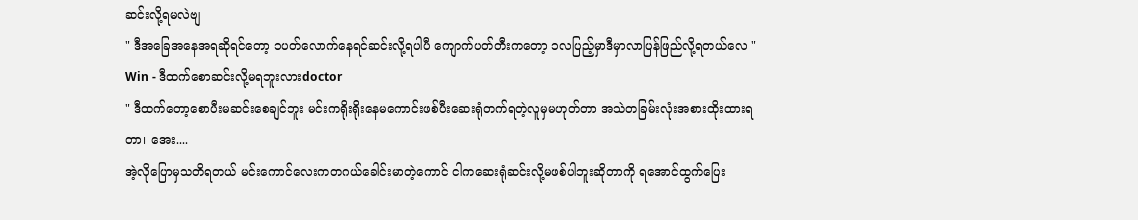ဆင်းလို့ရမလဲဗျ
" ဒီအခြေအနေအရဆိုရင်တော့ ၁ပတ်လောက်နေရင်ဆင်းလို့ရပါပီ ကျောက်ပတ်တီးကတော့ ၁လပြည့်မှာဒီမှာလာပြန်ဖြည်လို့ရတယ်လေ "
Win - ဒီထက်စောဆင်းလို့မရဘူးလားdoctor
" ဒီထက်တော့စောပီးမဆင်းစေချင်ဘူး မင်းကရိုးရိုးနေမကောင်းဖစ်ပီးဆေးရုံတက်ရတဲ့လူမှမဟုတ်တာ အသဲတခြမ်းလုံးအစားထိုးထားရတာ၊ အေး....
အဲ့လိုပြောမှသတိရတယ် မင်းကောင်လေးကတဂယ်ခေါင်းမာတဲ့ကောင် ငါကဆေးရုံဆင်းလို့မဖစ်ပါဘူးဆိုတာကို ရအောင်ထွက်ပြေး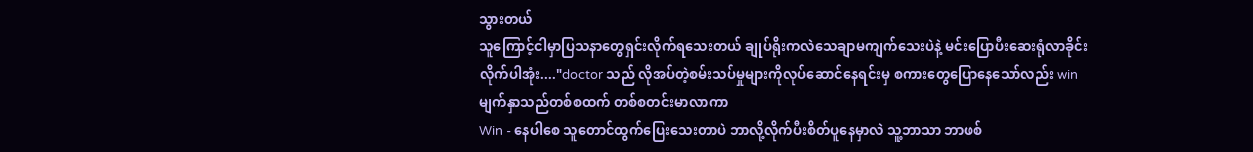သွားတယ်
သူကြောင့်ငါမှာပြသနာတွေရှင်းလိုက်ရသေးတယ် ချုပ်ရိုးကလဲသေချာမကျက်သေးပဲနဲ့ မင်းပြောပီးဆေးရုံလာခိုင်းလိုက်ပါအုံး...."doctor သည် လိုအပ်တဲ့စမ်းသပ်မှုများကိုလုပ်ဆောင်နေရင်းမှ စကားတွေပြောနေသော်လည်း win မျက်နှာသည်တစ်စထက် တစ်စတင်းမာလာကာ
Win - နေပါစေ သူတောင်ထွက်ပြေးသေးတာပဲ ဘာလို့လိုက်ပီးစိတ်ပူနေမှာလဲ သူ့ဘာသာ ဘာဖစ်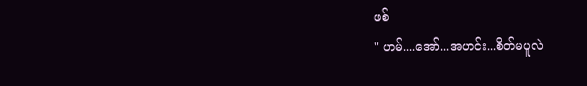ဖစ်
" ဟမ်....အော်...အဟင်း...စိတ်မပူလဲ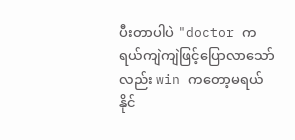ပီးတာပါပဲ "doctor က ရယ်ကျဲကျဲဖြင့်ပြောလာသော်လည်း win ကတော့မရယ်နိုင်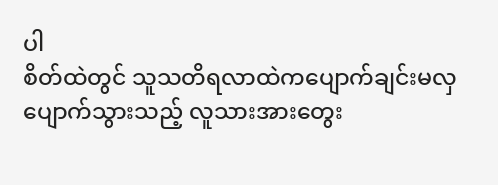ပါ
စိတ်ထဲတွင် သူသတိရလာထဲကပျောက်ချင်းမလှပျောက်သွားသည့် လူသားအားတွေး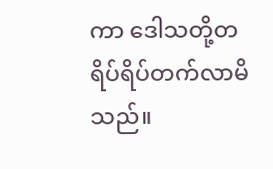ကာ ဒေါသတို့တရိပ်ရိပ်တက်လာမိသည်။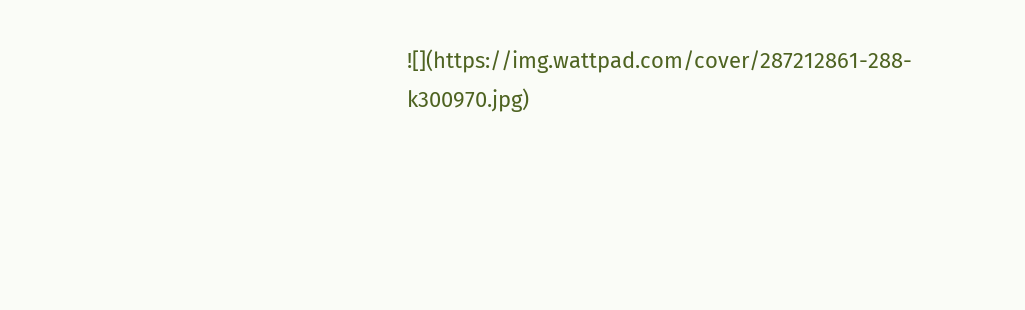![](https://img.wattpad.com/cover/287212861-288-k300970.jpg)